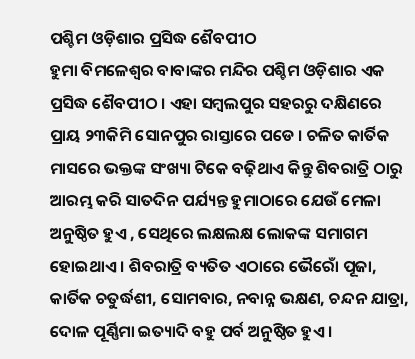ପଶ୍ଚିମ ଓଡ଼ିଶାର ପ୍ରସିଦ୍ଧ ଶୈବପୀଠ
ହୁମା ବିମଳେଶ୍ୱର ବାବାଙ୍କର ମନ୍ଦିର ପଶ୍ଚିମ ଓଡ଼ିଶାର ଏକ ପ୍ରସିଦ୍ଧ ଶୈବପୀଠ । ଏହା ସମ୍ବଲପୁର ସହରରୁ ଦକ୍ଷିଣରେ ପ୍ରାୟ ୨୩କିମି ସୋନପୁର ରାସ୍ତାରେ ପଡେ । ଚଳିତ କାର୍ତିକ ମାସରେ ଭକ୍ତଙ୍କ ସଂଖ୍ୟା ଟିକେ ବଢ଼ିଥାଏ କିନ୍ତୁ ଶିବରାତ୍ରି ଠାରୁ ଆରମ୍ଭ କରି ସାତଦିନ ପର୍ଯ୍ୟନ୍ତ ହୁମାଠାରେ ଯେଉଁ ମେଳା ଅନୁଷ୍ଠିତ ହୁଏ , ସେଥିରେ ଲକ୍ଷଲକ୍ଷ ଲୋକଙ୍କ ସମାଗମ ହୋଇଥାଏ । ଶିବରାତ୍ରି ବ୍ୟତିତ ଏଠାରେ ଭୈରୋଁ ପୂଜା, କାର୍ତିକ ଚତୁର୍ଦ୍ଧଶୀ, ସୋମବାର, ନବାନ୍ନ ଭକ୍ଷଣ, ଚନ୍ଦନ ଯାତ୍ରା, ଦୋଳ ପୂର୍ଣ୍ଣିମା ଇତ୍ୟାଦି ବହୁ ପର୍ବ ଅନୁଷ୍ଠିତ ହୁଏ ।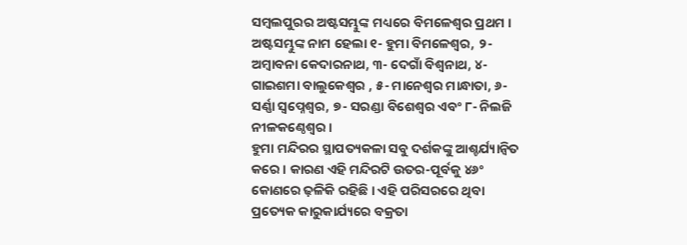ସମ୍ବଲପୁରର ଅଷ୍ଟସମ୍ଭୁଙ୍କ ମଧ୍ୟରେ ବିମଳେଶ୍ୱର ପ୍ରଥମ । ଅଷ୍ଟସମ୍ଭୁଙ୍କ ନାମ ହେଲା ୧- ହୁମା ବିମଳେଶ୍ୱର, ୨- ଅମ୍ବାବନା କେଦାରନାଥ, ୩- ଦେଗାଁ ବିଶ୍ୱନାଥ, ୪- ଗାଇଶମା ବାଲୁକେଶ୍ୱର , ୫- ମାନେଶ୍ୱର ମାନ୍ଧାତା, ୬- ସର୍ଣ୍ଣା ସ୍ୱପ୍ନେଶ୍ୱର, ୭- ସରଣ୍ଡା ବିଶେଶ୍ୱର ଏବଂ ୮- ନିଲଜି ନୀଳକଣ୍ଠେଶ୍ୱର ।
ହୁମା ମନ୍ଦିରର ସ୍ଥାପତ୍ୟକଳା ସବୁ ଦର୍ଶକଙ୍କୁ ଆଶ୍ଚର୍ଯ୍ୟାନ୍ୱିତ କରେ । କାରଣ ଏହି ମନ୍ଦିରଟି ଉତର-ପୂର୍ବକୁ ୪୬ଂ କୋଣରେ ଢ଼ଳିକି ରହିଛି । ଏହି ପରିସରରେ ଥିବା ପ୍ରତ୍ୟେକ କାରୁକାର୍ଯ୍ୟରେ ବକ୍ରତା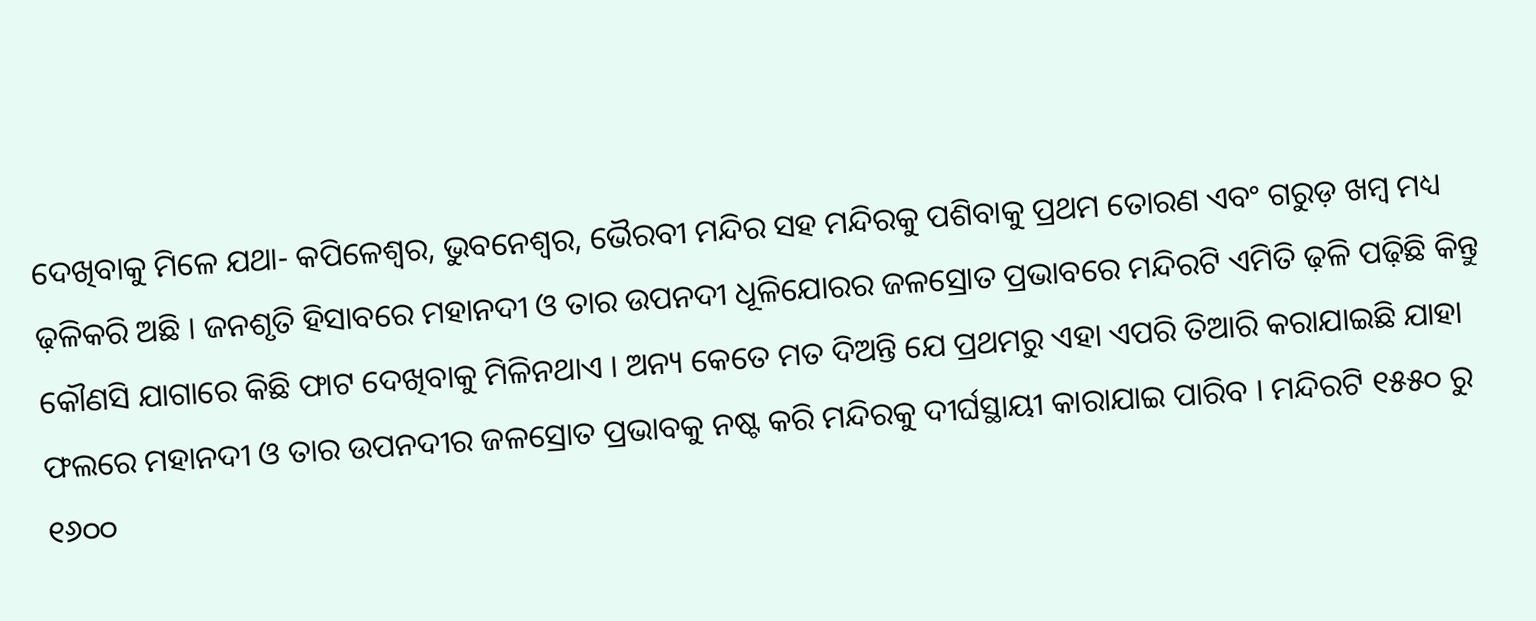ଦେଖିବାକୁ ମିଳେ ଯଥା- କପିଳେଶ୍ୱର, ଭୁବନେଶ୍ୱର, ଭୈରବୀ ମନ୍ଦିର ସହ ମନ୍ଦିରକୁ ପଶିବାକୁ ପ୍ରଥମ ତୋରଣ ଏବଂ ଗରୁଡ଼ ଖମ୍ବ ମଧ୍ୟ ଢ଼ଳିକରି ଅଛି । ଜନଶୃତି ହିସାବରେ ମହାନଦୀ ଓ ତାର ଉପନଦୀ ଧୂଳିଯୋରର ଜଳସ୍ରୋତ ପ୍ରଭାବରେ ମନ୍ଦିରଟି ଏମିତି ଢ଼ଳି ପଢ଼ିଛି କିନ୍ତୁ କୌଣସି ଯାଗାରେ କିଛି ଫାଟ ଦେଖିବାକୁ ମିଳିନଥାଏ । ଅନ୍ୟ କେତେ ମତ ଦିଅନ୍ତି ଯେ ପ୍ରଥମରୁ ଏହା ଏପରି ତିଆରି କରାଯାଇଛି ଯାହା ଫଲରେ ମହାନଦୀ ଓ ତାର ଉପନଦୀର ଜଳସ୍ରୋତ ପ୍ରଭାବକୁ ନଷ୍ଟ କରି ମନ୍ଦିରକୁ ଦୀର୍ଘସ୍ଥାୟୀ କାରାଯାଇ ପାରିବ । ମନ୍ଦିରଟି ୧୫୫୦ ରୁ ୧୬୦୦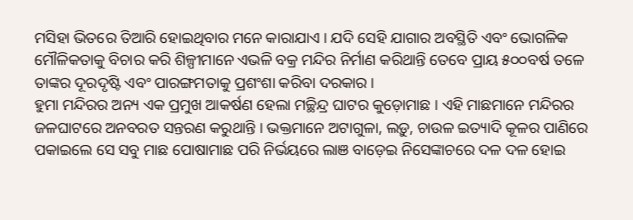ମସିହା ଭିତରେ ତିଆରି ହୋଇଥିବାର ମନେ କାରାଯାଏ । ଯଦି ସେହି ଯାଗାର ଅବସ୍ଥିତି ଏବଂ ଭୋଗଳିକ ମୌଳିକତାକୁ ବିଚାର କରି ଶିଳ୍ପୀମାନେ ଏଭଳି ବକ୍ର ମନ୍ଦିର ନିର୍ମାଣ କରିଥାନ୍ତି ତେବେ ପ୍ରାୟ ୫୦୦ବର୍ଷ ତଳେ ତାଙ୍କର ଦୂରଦୃଷ୍ଟି ଏବଂ ପାରଙ୍ଗମତାକୁ ପ୍ରଶଂଶା କରିବା ଦରକାର ।
ହୁମା ମନ୍ଦିରର ଅନ୍ୟ ଏକ ପ୍ରମୁଖ ଆକର୍ଷଣ ହେଲା ମଚ୍ଛିନ୍ଦ୍ର ଘାଟର କୁଡ଼ୋମାଛ । ଏହି ମାଛମାନେ ମନ୍ଦିରର ଜଳଘାଟରେ ଅନବରତ ସନ୍ତରଣ କରୁଥାନ୍ତି । ଭକ୍ତମାନେ ଅଟାଗୁଳା, ଲଡ଼ୁ, ଚାଉଳ ଇତ୍ୟାଦି କୂଳର ପାଣିରେ ପକାଇଲେ ସେ ସବୁ ମାଛ ପୋଷାମାଛ ପରି ନିର୍ଭୟରେ ଲାଞ ବାଡ଼େଇ ନିସେଙ୍କାଚରେ ଦଳ ଦଳ ହୋଇ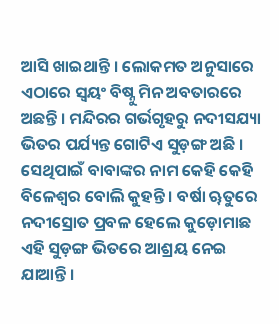ଆସି ଖାଇଥାନ୍ତି । ଲୋକମତ ଅନୁସାରେ ଏଠାରେ ସ୍ୱୟଂ ବିଷ୍ନୁ ମିନ ଅବତାରରେ ଅଛନ୍ତି । ମନ୍ଦିରର ଗର୍ଭଗୃହରୁ ନଦୀସଯ୍ୟା ଭିତର ପର୍ଯ୍ୟନ୍ତ ଗୋଟିଏ ସୁଡ଼ଙ୍ଗ ଅଛି । ସେଥିପାଇଁ ବାବାଙ୍କର ନାମ କେହି କେହି ବିଳେଶ୍ୱର ବୋଲି କୁହନ୍ତି । ବର୍ଷା ୠତୁରେ ନଦୀସ୍ରୋତ ପ୍ରବଳ ହେଲେ କୁଡ଼ୋମାଛ ଏହି ସୁଡ଼ଙ୍ଗ ଭିତରେ ଆଶ୍ରୟ ନେଇ ଯାଆନ୍ତି ।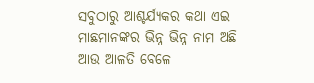ସବୁଠାରୁ ଆଶ୍ଚର୍ଯ୍ୟକର କଥା ଏଇ ମାଛମାନଙ୍କର ଭିନ୍ନ ଭିନ୍ନ ନାମ ଅଛି ଆଉ ଆଳତି ବେଳେ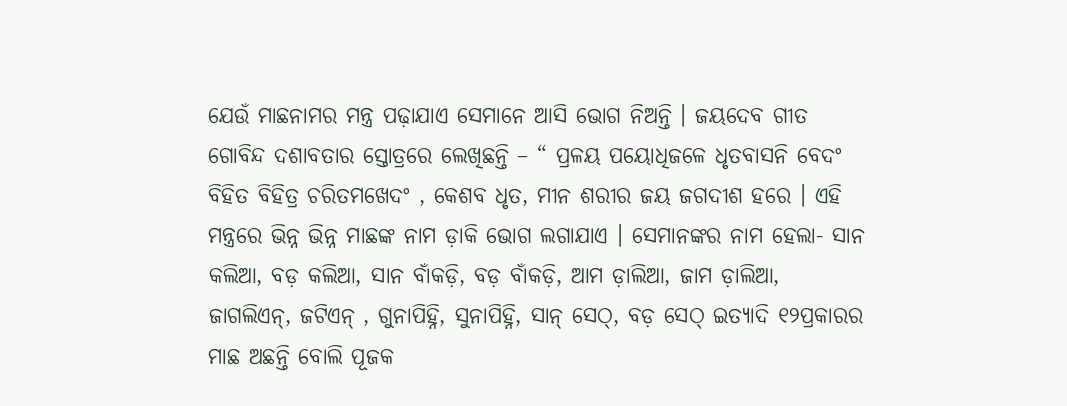ଯେଉଁ ମାଛନାମର ମନ୍ତ୍ର ପଢ଼ାଯାଏ ସେମାନେ ଆସି ଭୋଗ ନିଅନ୍ତି । ଜୟଦେବ ଗୀତ ଗୋବିନ୍ଦ ଦଶାବତାର ସ୍ତୋତ୍ରରେ ଲେଖିଛନ୍ତି – “ ପ୍ରଳୟ ପୟୋଧିଜଳେ ଧୃତବାସନି ବେଦଂ ବିହିତ ବିହିତ୍ର ଚରିତମଖେଦଂ , କେଶବ ଧୃତ, ମୀନ ଶରୀର ଜୟ ଜଗଦୀଶ ହରେ । ଏହି ମନ୍ତ୍ରରେ ଭିନ୍ନ ଭିନ୍ନ ମାଛଙ୍କ ନାମ ଡ଼ାକି ଭୋଗ ଲଗାଯାଏ । ସେମାନଙ୍କର ନାମ ହେଲା- ସାନ କଲିଆ, ବଡ଼ କଲିଆ, ସାନ ବାଁକଡ଼ି, ବଡ଼ ବାଁକଡ଼ି, ଆମ ଡ଼ାଲିଆ, ଜାମ ଡ଼ାଲିଆ, ଜାଗଲିଏନ୍, ଜଟିଏନ୍ , ଗୁନାପିହ୍ନି, ସୁନାପିହ୍ନି, ସାନ୍ ସେଠ୍, ବଡ଼ ସେଠ୍ ଇତ୍ୟାଦି ୧୨ପ୍ରକାରର ମାଛ ଅଛନ୍ତି ବୋଲି ପୂଜକ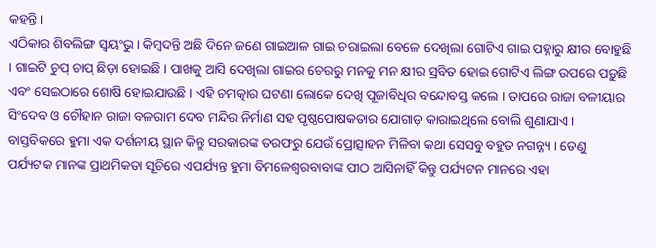କହନ୍ତି ।
ଏଠିକାର ଶିବଲିଙ୍ଗ ସ୍ୱୟଂଭୁ । କିମ୍ବଦନ୍ତି ଅଛି ଦିନେ ଜଣେ ଗାଇଆଳ ଗାଇ ଚରାଇଲା ବେଳେ ଦେଖିଲା ଗୋଟିଏ ଗାଇ ପହ୍ନାରୁ କ୍ଷୀର ବୋହୁଛି । ଗାଇଟି ଚୁପ୍ ଚାପ୍ ଛିଡ଼ା ହୋଇଛି । ପାଖକୁ ଆସି ଦେଖିଲା ଗାଇର ଚେରରୁ ମନକୁ ମନ କ୍ଷୀର ସ୍ରବିତ ହୋଇ ଗୋଟିଏ ଲିଙ୍ଗ ଉପରେ ପଡ଼ୁଛି ଏବଂ ସେଇଠାରେ ଶୋଷି ହୋଇଯାଉଛି । ଏହି ଚମତ୍କାର ଘଟଣା ଲୋକେ ଦେଖି ପୂଜାବିଧିର ବନ୍ଦୋବସ୍ତ କଲେ । ତାପରେ ରାଜା ବଳୀୟାର ସିଂଦେବ ଓ ଚୌହାନ ରାଜା ବଳରାମ ଦେବ ମନ୍ଦିର ନିର୍ମାଣ ସହ ପୃଷ୍ଠପୋଷକତାର ଯୋଗାଡ଼ କାରାଇଥିଲେ ବୋଲି ଶୁଣାଯାଏ । ବାସ୍ତବିକରେ ହୁମା ଏକ ଦର୍ଶନୀୟ ସ୍ଥାନ କିନ୍ତୁ ସରକାରଙ୍କ ତରଫରୁ ଯେଉଁ ପ୍ରୋତ୍ସାହନ ମିଳିବା କଥା ସେସବୁ ବହୁତ ନଗନ୍ନ୍ୟ । ତେଣୁ ପର୍ଯ୍ୟଟକ ମାନଙ୍କ ପ୍ରାଥମିକତା ସୂଚିରେ ଏପର୍ଯ୍ୟନ୍ତ ହୁମା ବିମଳେଶ୍ୱରବାବାଙ୍କ ପୀଠ ଆସିନାହିଁ କିନ୍ତୁ ପର୍ଯ୍ୟଟନ ମାନରେ ଏହା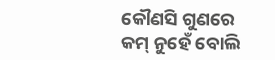କୌଣସି ଗୁଣରେ କମ୍ ନୁହେଁ ବୋଲି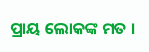ପ୍ରାୟ ଲୋକଙ୍କ ମତ ।